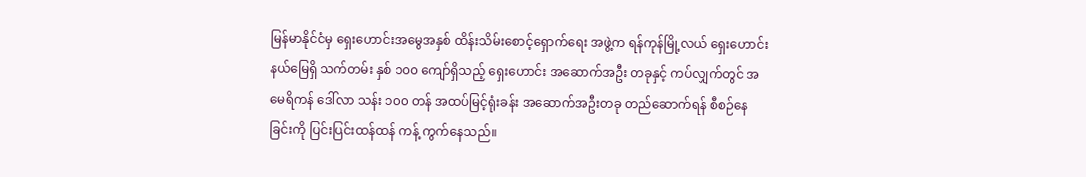မြန်မာနိုင်ငံမှ ရှေးဟောင်းအမွေအနှစ် ထိန်းသိမ်းစောင့်ရှောက်ရေး အဖွဲ့က ရန်ကုန်မြို့လယ် ရှေးဟောင်းနယ်မြေရှိ သက်တမ်း နှစ် ၁၀၀ ကျော်ရှိသည့် ရှေးဟောင်း အဆောက်အဦး တခုနှင့် ကပ်လျှက်တွင် အမေရိကန် ဒေါ်လာ သန်း ၁၀၀ တန် အထပ်မြင့်ရုံးခန်း အဆောက်အဦးတခု တည်ဆောက်ရန် စီစဉ်နေခြင်းကို ပြင်းပြင်းထန်ထန် ကန့် ကွက်နေသည်။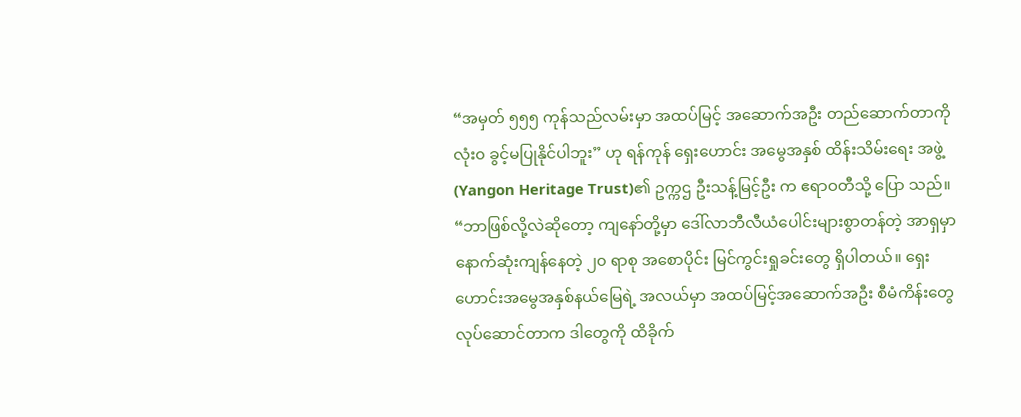“အမှတ် ၅၅၅ ကုန်သည်လမ်းမှာ အထပ်မြင့် အဆောက်အဦး တည်ဆောက်တာကို လုံး၀ ခွင့်မပြုနိုင်ပါဘူး” ဟု ရန်ကုန် ရှေးဟောင်း အမွေအနှစ် ထိန်းသိမ်းရေး အဖွဲ့(Yangon Heritage Trust)၏ ဥက္ကဌ ဦးသန့်မြင့်ဦး က ဧရာဝတီသို့ ပြော သည်။ “ဘာဖြစ်လို့လဲဆိုတော့ ကျနော်တို့မှာ ဒေါ်လာဘီလီယံပေါင်းများစွာတန်တဲ့ အာရှမှာ နောက်ဆုံးကျန်နေတဲ့ ၂၀ ရာစု အစောပိုင်း မြင်ကွင်းရှုခင်းတွေ ရှိပါတယ်။ ရှေးဟောင်းအမွေအနှစ်နယ်မြေရဲ့ အလယ်မှာ အထပ်မြင့်အဆောက်အဦး စီမံကိန်းတွေ လုပ်ဆောင်တာက ဒါတွေကို ထိခိုက်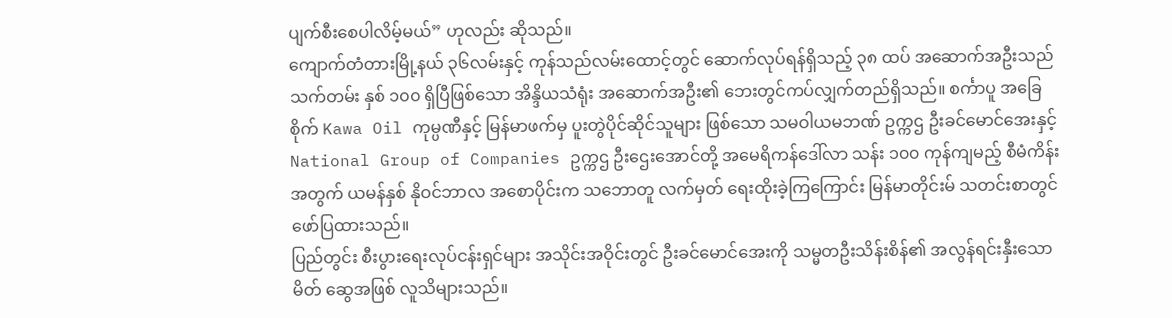ပျက်စီးစေပါလိမ့်မယ်” ဟုလည်း ဆိုသည်။
ကျောက်တံတားမြို့နယ် ၃၆လမ်းနှင့် ကုန်သည်လမ်းထောင့်တွင် ဆောက်လုပ်ရန်ရှိသည့် ၃၈ ထပ် အဆောက်အဦးသည် သက်တမ်း နှစ် ၁၀၀ ရှိပြီဖြစ်သော အိန္ဒိယသံရုံး အဆောက်အဦး၏ ဘေးတွင်ကပ်လျှက်တည်ရှိသည်။ စင်္ကာပူ အခြေစိုက် Kawa Oil ကုမ္ပဏီနှင့် မြန်မာဖက်မှ ပူးတွဲပိုင်ဆိုင်သူများ ဖြစ်သော သမဝါယမဘဏ် ဥက္ကဌ ဦးခင်မောင်အေးနှင့် National Group of Companies ဥက္ကဌ ဦးဌေးအောင်တို့ အမေရိကန်ဒေါ်လာ သန်း ၁၀၀ ကုန်ကျမည့် စီမံကိန်းအတွက် ယမန်နှစ် နိုဝင်ဘာလ အစောပိုင်းက သဘောတူ လက်မှတ် ရေးထိုးခဲ့ကြကြောင်း မြန်မာတိုင်းမ် သတင်းစာတွင် ဖော်ပြထားသည်။
ပြည်တွင်း စီးပွားရေးလုပ်ငန်းရှင်များ အသိုင်းအဝိုင်းတွင် ဦးခင်မောင်အေးကို သမ္မတဦးသိန်းစိန်၏ အလွန်ရင်းနှီးသော မိတ် ဆွေအဖြစ် လူသိများသည်။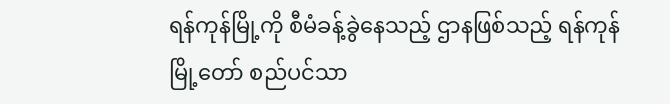ရန်ကုန်မြို့ကို စီမံခန့်ခွဲနေသည့် ဌာနဖြစ်သည့် ရန်ကုန်မြို့တော် စည်ပင်သာ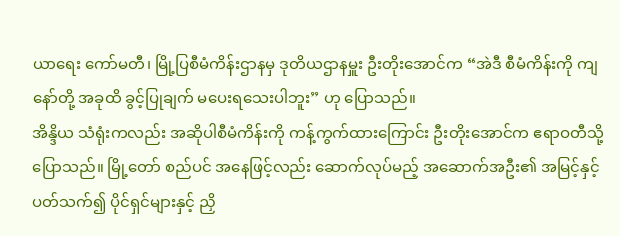ယာရေး ကော်မတီ၊ မြို့ပြစီမံကိန်းဌာနမှ ဒုတိယဌာနမှူး ဦးတိုးအောင်က “အဲဒီ စီမံကိန်းကို ကျနော်တို့ အခုထိ ခွင့်ပြုချက် မပေးရသေးပါဘူး” ဟု ပြောသည်။
အိန္ဒိယ သံရုံးကလည်း အဆိုပါစီမံကိန်းကို ကန့်ကွက်ထားကြောင်း ဦးတိုးအောင်က ဧရာဝတီသို့ ပြောသည်။ မြို့တော် စည်ပင် အနေဖြင့်လည်း ဆောက်လုပ်မည့် အဆောက်အဦး၏ အမြင့်နှင့် ပတ်သက်၍ ပိုင်ရှင်များနှင့် ညှိ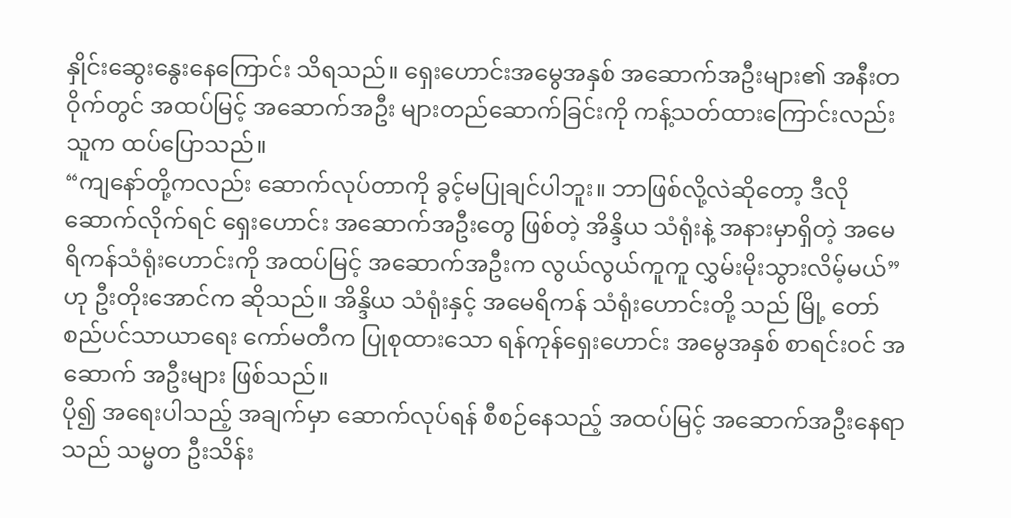နှိုင်းဆွေးနွေးနေကြောင်း သိရသည်။ ရှေးဟောင်းအမွေအနှစ် အဆောက်အဦးများ၏ အနီးတဝိုက်တွင် အထပ်မြင့် အဆောက်အဦး များတည်ဆောက်ခြင်းကို ကန့်သတ်ထားကြောင်းလည်း သူက ထပ်ပြောသည်။
“ကျနော်တို့ကလည်း ဆောက်လုပ်တာကို ခွင့်မပြုချင်ပါဘူး။ ဘာဖြစ်လို့လဲဆိုတော့ ဒီလိုဆောက်လိုက်ရင် ရှေးဟောင်း အဆောက်အဦးတွေ ဖြစ်တဲ့ အိန္ဒိယ သံရုံးနဲ့ အနားမှာရှိတဲ့ အမေရိကန်သံရုံးဟောင်းကို အထပ်မြင့် အဆောက်အဦးက လွယ်လွယ်ကူကူ လွှမ်းမိုးသွားလိမ့်မယ်” ဟု ဦးတိုးအောင်က ဆိုသည်။ အိန္ဒိယ သံရုံးနှင့် အမေရိကန် သံရုံးဟောင်းတို့ သည် မြို့ တော် စည်ပင်သာယာရေး ကော်မတီက ပြုစုထားသော ရန်ကုန်ရှေးဟောင်း အမွေအနှစ် စာရင်းဝင် အဆောက် အဦးများ ဖြစ်သည်။
ပို၍ အရေးပါသည့် အချက်မှာ ဆောက်လုပ်ရန် စီစဉ်နေသည့် အထပ်မြင့် အဆောက်အဦးနေရာသည် သမ္မတ ဦးသိန်း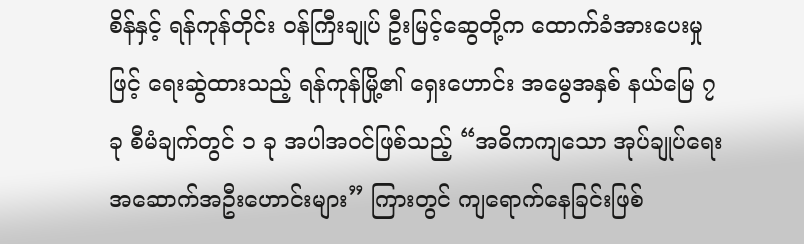စိန်နှင့် ရန်ကုန်တိုင်း ဝန်ကြီးချုပ် ဦးမြင့်ဆွေတို့က ထောက်ခံအားပေးမှုဖြင့် ရေးဆွဲထားသည့် ရန်ကုန်မြို့၏ ရှေးဟောင်း အမွေအနှစ် နယ်မြေ ၇ ခု စီမံချက်တွင် ၁ ခု အပါအဝင်ဖြစ်သည့် “အဓိကကျသော အုပ်ချုပ်ရေး အဆောက်အဦးဟောင်းများ” ကြားတွင် ကျရောက်နေခြင်းဖြစ်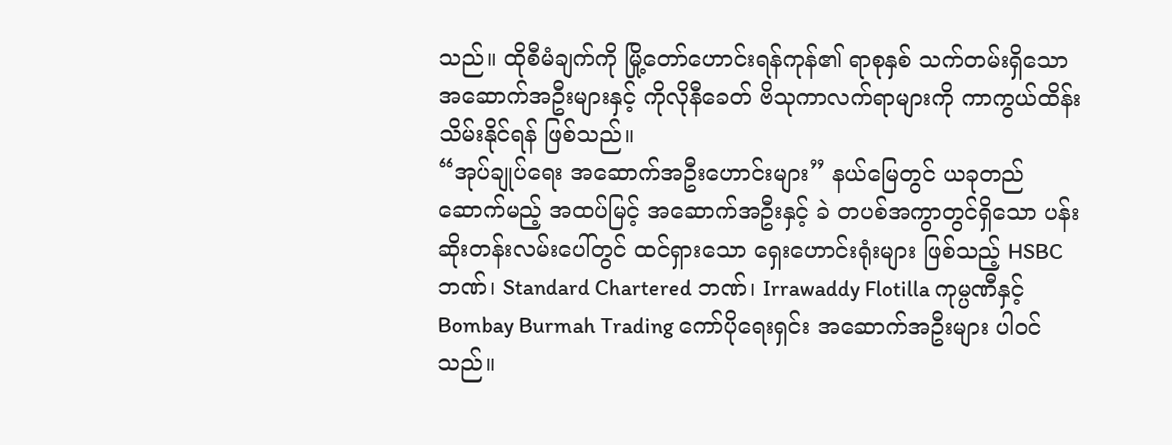သည်။ ထိုစီမံချက်ကို မြို့တော်ဟောင်းရန်ကုန်၏ ရာစုနှစ် သက်တမ်းရှိသော အဆောက်အဦးများနှင့် ကိုလိုနီခေတ် ဗိသုကာလက်ရာများကို ကာကွယ်ထိန်းသိမ်းနိုင်ရန် ဖြစ်သည်။
“အုပ်ချုပ်ရေး အဆောက်အဦးဟောင်းများ” နယ်မြေတွင် ယခုတည်ဆောက်မည့် အထပ်မြင့် အဆောက်အဦးနှင့် ခဲ တပစ်အကွာတွင်ရှိသော ပန်းဆိုးတန်းလမ်းပေါ်တွင် ထင်ရှားသော ရှေးဟောင်းရုံးများ ဖြစ်သည့် HSBC ဘဏ်၊ Standard Chartered ဘဏ်၊ Irrawaddy Flotilla ကုမ္ပဏီနှင့် Bombay Burmah Trading ကော်ပိုရေးရှင်း အဆောက်အဦးများ ပါဝင်သည်။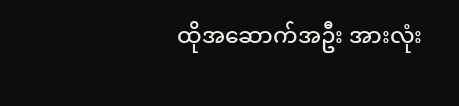ထိုအဆောက်အဦး အားလုံး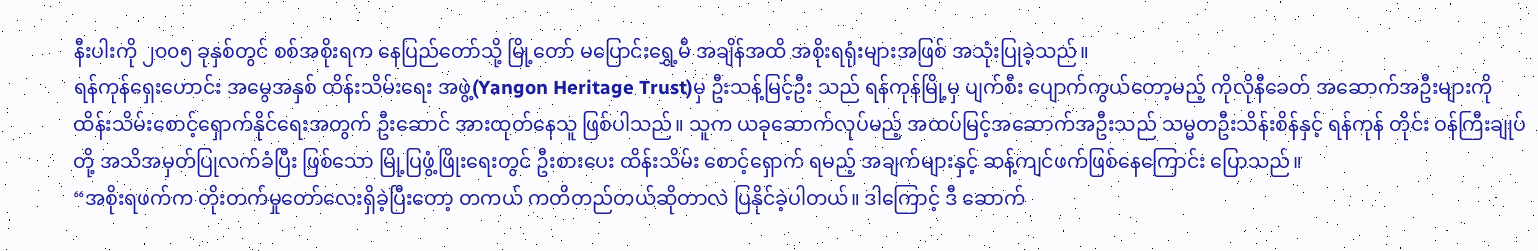နီးပါးကို ၂၀၀၅ ခုနှစ်တွင် စစ်အစိုးရက နေပြည်တော်သို့ မြို့တော် မပြောင်းရွှေ့မီ အချိန်အထိ အစိုးရရုံးများအဖြစ် အသုံးပြုခဲ့သည်။
ရန်ကုန်ရှေးဟောင်း အမွေအနှစ် ထိန်းသိမ်းရေး အဖွဲ့(Yangon Heritage Trust)မှ ဦးသန့်မြင့်ဦး သည် ရန်ကုန်မြို့မှ ပျက်စီး ပျောက်ကွယ်တော့မည့် ကိုလိုနီခေတ် အဆောက်အဦးများကို ထိန်းသိမ်းစောင့်ရှောက်နိုင်ရေးအတွက် ဦးဆောင် အားထုတ်နေသူ ဖြစ်ပါသည်။ သူက ယခုဆောက်လုပ်မည့် အထပ်မြင့်အဆောက်အဦးသည် သမ္မတဦးသိန်းစိန်နှင့် ရန်ကုန် တိုင်း ဝန်ကြီးချုပ်တို့ အသိအမှတ်ပြုလက်ခံပြီး ဖြစ်သော မြို့ပြဖွံ့ဖြိုးရေးတွင် ဦးစားပေး ထိန်းသိမ်း စောင့်ရှောက် ရမည့် အချက်များနှင့် ဆန့်ကျင်ဖက်ဖြစ်နေကြောင်း ပြောသည်။
“အစိုးရဖက်က တိုးတက်မှုတော်လေးရှိခဲ့ပြီးတော့ တကယ် ကတိတည်တယ်ဆိုတာလဲ ပြနိုင်ခဲ့ပါတယ်။ ဒါကြောင့် ဒီ ဆောက်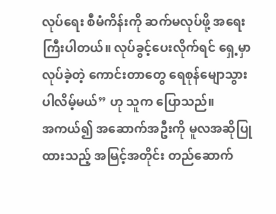လုပ်ရေး စီမံကိန်းကို ဆက်မလုပ်ဖို့ အရေးကြီးပါတယ်။ လုပ်ခွင့်ပေးလိုက်ရင် ရှေ့မှာ လုပ်ခဲ့တဲ့ ကောင်းတာတွေ ရေစုန်မျောသွား ပါလိမ့်မယ်” ဟု သူက ပြောသည်။
အကယ်၍ အဆောက်အဦးကို မူလအဆိုပြုထားသည့် အမြင့်အတိုင်း တည်ဆောက်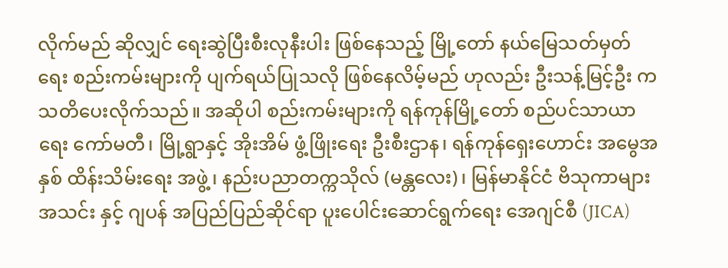လိုက်မည် ဆိုလျှင် ရေးဆွဲပြီးစီးလုနီးပါး ဖြစ်နေသည့် မြို့တော် နယ်မြေသတ်မှတ်ရေး စည်းကမ်းများကို ပျက်ရယ်ပြုသလို ဖြစ်နေလိမ့်မည် ဟုလည်း ဦးသန့်မြင့်ဦး က သတိပေးလိုက်သည်။ အဆိုပါ စည်းကမ်းများကို ရန်ကုန်မြို့တော် စည်ပင်သာယာရေး ကော်မတီ၊ မြို့ရွာနှင့် အိုးအိမ် ဖွံ့ဖြိုးရေး ဦးစီးဌာန၊ ရန်ကုန်ရှေးဟောင်း အမွေအနှစ် ထိန်းသိမ်းရေး အဖွဲ့၊ နည်းပညာတက္ကသိုလ် (မန္တလေး)၊ မြန်မာနိုင်ငံ ဗိသုကာများ အသင်း နှင့် ဂျပန် အပြည်ပြည်ဆိုင်ရာ ပူးပေါင်းဆောင်ရွက်ရေး အေဂျင်စီ (JICA)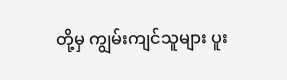တို့မှ ကျွမ်းကျင်သူများ ပူး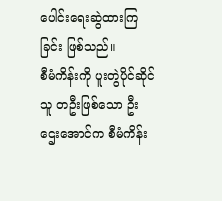ပေါင်းရေးဆွဲထားကြခြင်း ဖြစ်သည်။
စီမံကိန်းကို ပူးတွဲပိုင်ဆိုင်သူ တဦးဖြစ်သော ဦးဌေးအောင်က စီမံကိန်း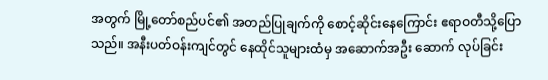အတွက် မြို့တော်စည်ပင်၏ အတည်ပြုချက်ကို စောင့်ဆိုင်းနေကြောင်း ဧရာဝတီသို့ပြောသည်။ အနီးပတ်ဝန်းကျင်တွင် နေထိုင်သူများထံမှ အဆောက်အဦး ဆောက် လုပ်ခြင်း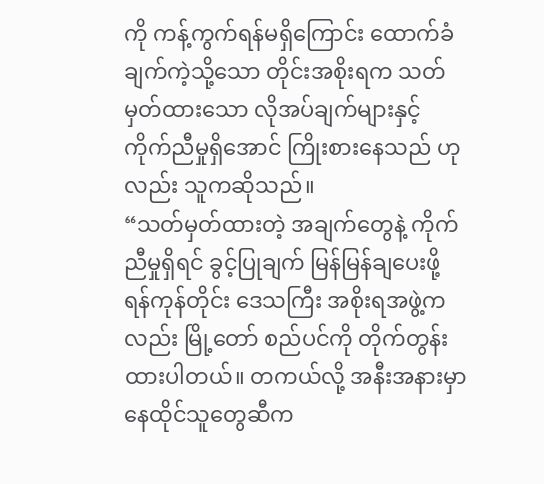ကို ကန့်ကွက်ရန်မရှိကြောင်း ထောက်ခံချက်ကဲ့သို့သော တိုင်းအစိုးရက သတ်မှတ်ထားသော လိုအပ်ချက်များနှင့် ကိုက်ညီမှုရှိအောင် ကြိုးစားနေသည် ဟုလည်း သူကဆိုသည်။
“သတ်မှတ်ထားတဲ့ အချက်တွေနဲ့ ကိုက်ညီမှုရှိရင် ခွင့်ပြုချက် မြန်မြန်ချပေးဖို့ ရန်ကုန်တိုင်း ဒေသကြီး အစိုးရအဖွဲ့ကလည်း မြို့တော် စည်ပင်ကို တိုက်တွန်းထားပါတယ်။ တကယ်လို့ အနီးအနားမှာ နေထိုင်သူတွေဆီက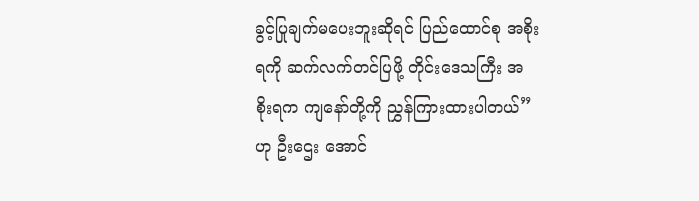ခွင့်ပြုချက်မပေးဘူးဆိုရင် ပြည်ထောင်စု အစိုးရကို ဆက်လက်တင်ပြဖို့ တိုင်းဒေသကြီး အစိုးရက ကျနော်တို့ကို ညွှန်ကြားထားပါတယ်” ဟု ဦးဌေး အောင်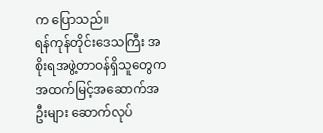က ပြောသည်။
ရန်ကုန်တိုင်းဒေသကြီး အစိုးရအဖွဲ့တာဝန်ရှိသူတွေက အထက်မြင့်အဆောက်အဦးများ ဆောက်လုပ်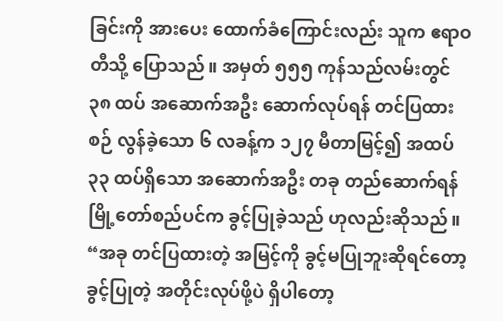ခြင်းကို အားပေး ထောက်ခံကြောင်းလည်း သူက ဧရာဝတီသို့ ပြောသည်။ အမှတ် ၅၅၅ ကုန်သည်လမ်းတွင် ၃၈ ထပ် အဆောက်အဦး ဆောက်လုပ်ရန် တင်ပြထားစဉ် လွန်ခဲ့သော ၆ လခန့်က ၁၂၇ မီတာမြင့်၍ အထပ် ၃၃ ထပ်ရှိသော အဆောက်အဦး တခု တည်ဆောက်ရန် မြို့တော်စည်ပင်က ခွင့်ပြုခဲ့သည် ဟုလည်းဆိုသည်။
“အခု တင်ပြထားတဲ့ အမြင့်ကို ခွင့်မပြုဘူးဆိုရင်တော့ ခွင့်ပြုတဲ့ အတိုင်းလုပ်ဖို့ပဲ ရှိပါတော့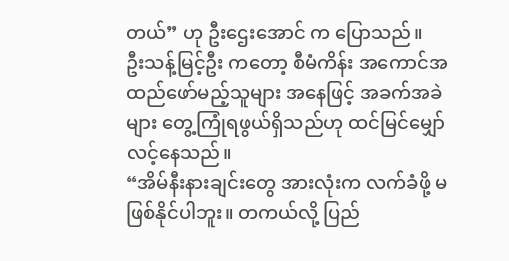တယ်” ဟု ဦးဌေးအောင် က ပြောသည်။
ဦးသန့်မြင့်ဦး ကတော့ စီမံကိန်း အကောင်အထည်ဖော်မည့်သူများ အနေဖြင့် အခက်အခဲများ တွေ့ကြုံရဖွယ်ရှိသည်ဟု ထင်မြင်မျှော်လင့်နေသည်။
“အိမ်နီးနားချင်းတွေ အားလုံးက လက်ခံဖို့ မဖြစ်နိုင်ပါဘူး။ တကယ်လို့ ပြည်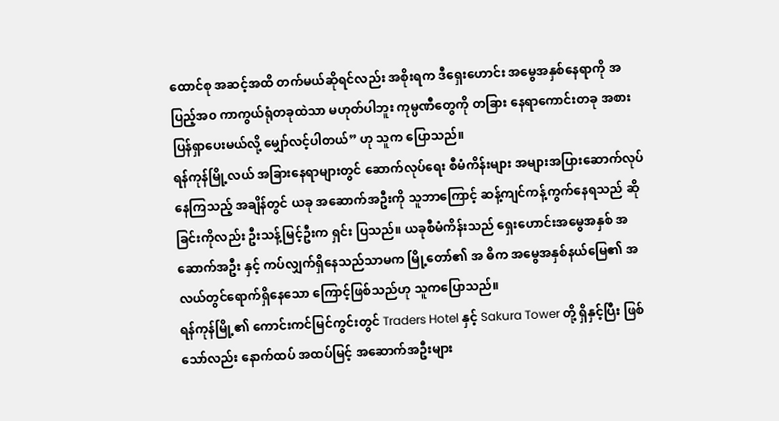ထောင်စု အဆင့်အထိ တက်မယ်ဆိုရင်လည်း အစိုးရက ဒီရှေးဟောင်း အမွေအနှစ်နေရာကို အပြည့်အ၀ ကာကွယ်ရုံတခုထဲသာ မဟုတ်ပါဘူး ကုမ္ပဏီတွေကို တခြား နေရာကောင်းတခု အစားပြန်ရှာပေးမယ်လို့ မျှော်လင့်ပါတယ်” ဟု သူက ပြောသည်။
ရန်ကုန်မြို့လယ် အခြားနေရာများတွင် ဆောက်လုပ်ရေး စီမံကိန်းများ အများအပြားဆောက်လုပ်နေကြသည့် အချိန်တွင် ယခု အဆောက်အဦးကို သူဘာကြောင့် ဆန့်ကျင်ကန့်ကွက်နေရသည် ဆိုခြင်းကိုလည်း ဦးသန့်မြင့်ဦးက ရှင်း ပြသည်။ ယခုစီမံကိန်းသည် ရှေးဟောင်းအမွေအနှစ် အဆောက်အဦး နှင့် ကပ်လျှက်ရှိနေသည်သာမက မြို့တော်၏ အ ဓိက အမွေအနှစ်နယ်မြေ၏ အလယ်တွင်ရောက်ရှိနေသော ကြောင့်ဖြစ်သည်ဟု သူကပြောသည်။
ရန်ကုန်မြို့၏ ကောင်းကင်မြင်ကွင်းတွင် Traders Hotel နှင့် Sakura Tower တို့ ရှိနှင့်ပြီး ဖြစ်သော်လည်း နောက်ထပ် အထပ်မြင့် အဆောက်အဦးများ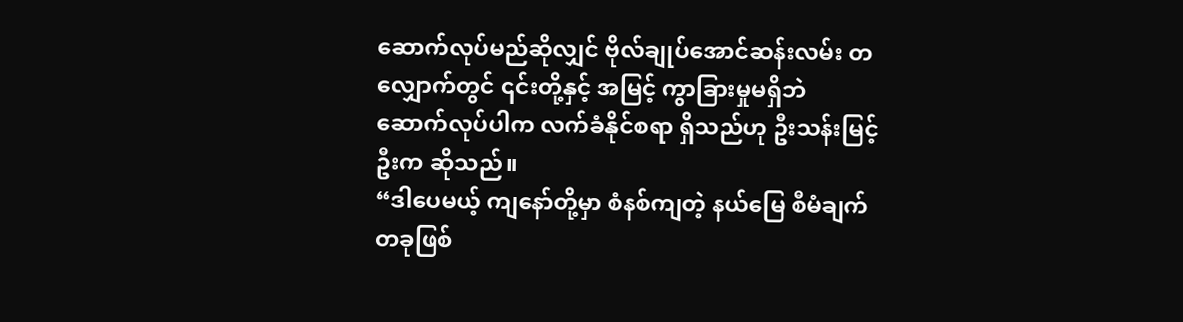ဆောက်လုပ်မည်ဆိုလျှင် ဗိုလ်ချုပ်အောင်ဆန်းလမ်း တလျှောက်တွင် ၎င်းတို့နှင့် အမြင့် ကွာခြားမှုမရှိဘဲ ဆောက်လုပ်ပါက လက်ခံနိုင်စရာ ရှိသည်ဟု ဦးသန်းမြင့်ဦးက ဆိုသည်။
“ဒါပေမယ့် ကျနော်တို့မှာ စံနစ်ကျတဲ့ နယ်မြေ စီမံချက်တခုဖြစ်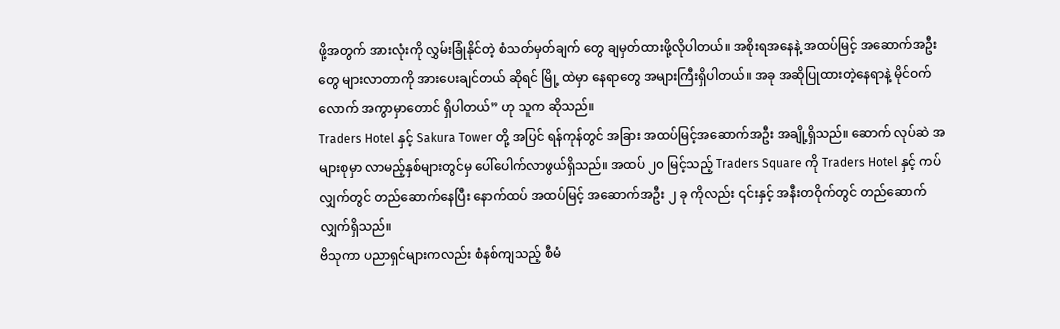ဖို့အတွက် အားလုံးကို လွှမ်းခြုံနိုင်တဲ့ စံသတ်မှတ်ချက် တွေ ချမှတ်ထားဖို့လိုပါတယ်။ အစိုးရအနေနဲ့ အထပ်မြင့် အဆောက်အဦးတွေ များလာတာကို အားပေးချင်တယ် ဆိုရင် မြို့ ထဲမှာ နေရာတွေ အများကြီးရှိပါတယ်။ အခု အဆိုပြုထားတဲ့နေရာနဲ့ မိုင်ဝက်လောက် အကွာမှာတောင် ရှိပါတယ်” ဟု သူက ဆိုသည်။
Traders Hotel နှင့် Sakura Tower တို့ အပြင် ရန်ကုန်တွင် အခြား အထပ်မြင့်အဆောက်အဦး အချို့ရှိသည်။ ဆောက် လုပ်ဆဲ အများစုမှာ လာမည့်နှစ်များတွင်မှ ပေါ်ပေါက်လာဖွယ်ရှိသည်။ အထပ် ၂၀ မြင့်သည့် Traders Square ကို Traders Hotel နှင့် ကပ်လျှက်တွင် တည်ဆောက်နေပြီး နောက်ထပ် အထပ်မြင့် အဆောက်အဦး ၂ ခု ကိုလည်း ၎င်းနှင့် အနီးတဝိုက်တွင် တည်ဆောက်လျှက်ရှိသည်။
ဗိသုကာ ပညာရှင်များကလည်း စံနစ်ကျသည့် စီမံ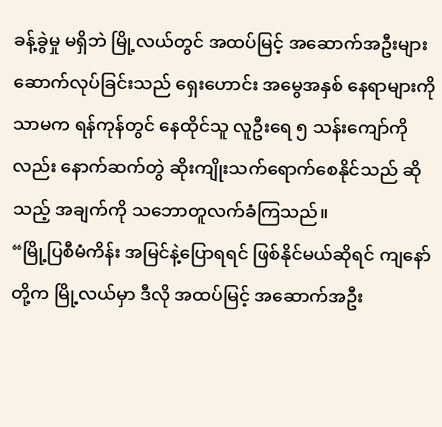ခန့်ခွဲမှု မရှိဘဲ မြို့လယ်တွင် အထပ်မြင့် အဆောက်အဦးများ ဆောက်လုပ်ခြင်းသည် ရှေးဟောင်း အမွေအနှစ် နေရာများကိုသာမက ရန်ကုန်တွင် နေထိုင်သူ လူဦးရေ ၅ သန်းကျော်ကိုလည်း နောက်ဆက်တွဲ ဆိုးကျိုးသက်ရောက်စေနိုင်သည် ဆိုသည့် အချက်ကို သဘောတူလက်ခံကြသည်။
“မြို့ပြစီမံကိန်း အမြင်နဲ့ပြောရရင် ဖြစ်နိုင်မယ်ဆိုရင် ကျနော်တို့က မြို့လယ်မှာ ဒီလို အထပ်မြင့် အဆောက်အဦး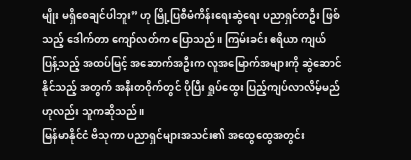မျိုး မရှိစေချင်ပါဘူး” ဟု မြို့ပြစီမံကိန်းရေးဆွဲရေး ပညာရှင်တဦး ဖြစ်သည့် ဒေါက်တာ ကျော်လတ်က ပြောသည်။ ကြမ်းခင်း ဧရိယာ ကျယ်ပြန့်သည့် အထပ်မြင့် အဆောက်အဦးက လူအမြောက်အများကို ဆွဲဆောင်နိုင်သည့် အတွက် အနီးတဝိုက်တွင် ပိုပြီး ရှုပ်ထွေး ပြည့်ကျပ်လာလိမ့်မည် ဟုလည်း သူကဆိုသည်။
မြန်မာနိုင်ငံ ဗိသုကာ ပညာရှင်များအသင်း၏ အထွေထွေအတွင်း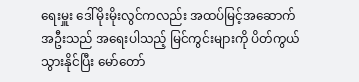ရေးမှူး ဒေါ်မိုးမိုးလွင်ကလည်း အထပ်မြင့်အဆောက်အဦးသည် အရေးပါသည့် မြင်ကွင်းများကို ပိတ်ကွယ်သွားနိုင်ပြီး မော်တော်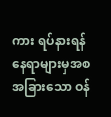ကား ရပ်နားရန် နေရာများမှအစ အခြားသော ဝန်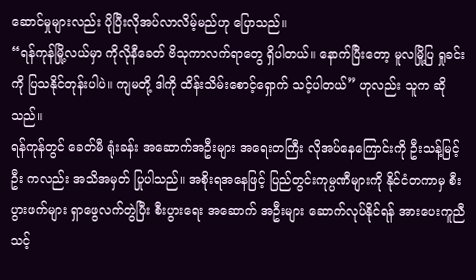ဆောင်မှုများလည်း ပိုပြီးလိုအပ်လာလိမ့်မည်ဟု ပြောသည်။
“ရန်ကုန်မြို့လယ်မှာ ကိုလိုနီခေတ် ဗိသုကာလက်ရာတွေ ရှိပါတယ်။ နောက်ပြီးတော့ မူလမြို့ပြ ရှုခင်းကို ပြသနိုင်တုန်းပါပဲ။ ကျမတို့ ဒါကို ထိန်းသိမ်းစောင့်ရှောက် သင့်ပါတယ်” ဟုလည်း သူက ဆိုသည်။
ရန်ကုန်တွင် ခေတ်မီ ရုံးခန်း အဆောက်အဦးများ အရေးတကြီး လိုအပ်နေကြောင်းကို ဦးသန့်မြင့်ဦး ကလည်း အသိအမှတ် ပြုပါသည်။ အစိုးရအနေဖြင့် ပြည်တွင်းကုမ္ပဏီများကို နိုင်ငံတကာမှ စီးပွားဖက်များ ရှာဖွေလက်တွဲပြီး စီးပွားရေး အဆောက် အဦးများ ဆောက်လုပ်နိုင်ရန် အားပေးကူညီသင့်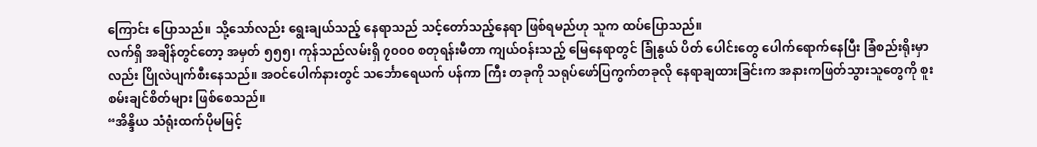ကြောင်း ပြောသည်။ သို့သော်လည်း ရွေးချယ်သည့် နေရာသည် သင့်တော်သည့်နေရာ ဖြစ်ရမည်ဟု သူက ထပ်ပြောသည်။
လက်ရှိ အချိန်တွင်တော့ အမှတ် ၅၅၅၊ ကုန်သည်လမ်းရှိ ၇၀၀၀ စတုရန်းမီတာ ကျယ်ဝန်းသည့် မြေနေရာတွင် ခြုံနွယ် ပိတ် ပေါင်းတွေ ပေါက်ရောက်နေပြီး ခြံစည်းရိုးမှာလည်း ပြိုလဲပျက်စီးနေသည်။ အဝင်ပေါက်နားတွင် သင်္ဘောရေယက် ပန်ကာ ကြီး တခုကို သရုပ်ဖော်ပြကွက်တခုလို နေရာချထားခြင်းက အနားကဖြတ်သွားသူတွေကို စူးစမ်းချင်စိတ်များ ဖြစ်စေသည်။
“အိန္ဒိယ သံရုံးထက်ပိုမမြင့်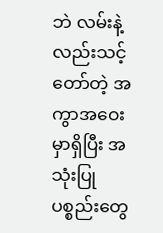ဘဲ လမ်းနဲ့လည်းသင့်တော်တဲ့ အကွာအဝေးမှာရှိပြီး အသုံးပြုပစ္စည်းတွေ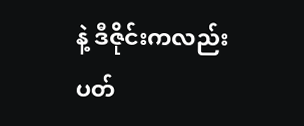နဲ့ ဒီဇိုင်းကလည်း ပတ်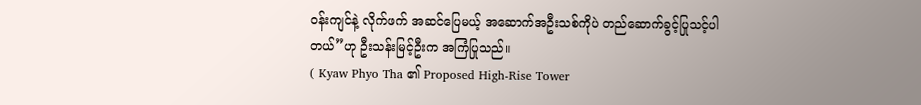ဝန်းကျင်နဲ့ လိုက်ဖက် အဆင်ပြေမယ့် အဆောက်အဦးသစ်ကိုပဲ တည်ဆောက်ခွင့်ပြုသင့်ပါတယ်”ဟု ဦးသန်းမြင့်ဦးက အကြံပြုသည်။
( Kyaw Phyo Tha ၏ Proposed High-Rise Tower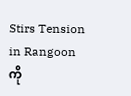Stirs Tension in Rangoon ကို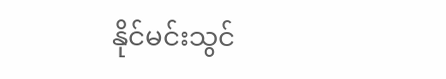နိုင်မင်းသွင်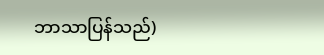ဘာသာပြန်သည်)